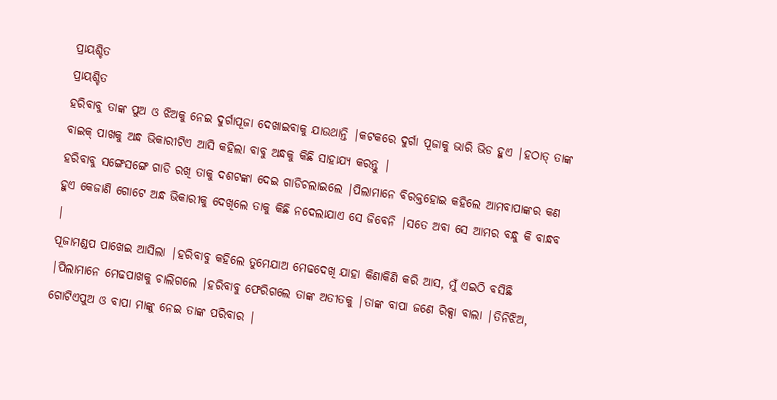ପ୍ରାୟଶ୍ଚିତ
ପ୍ରାୟଶ୍ଚିତ
ହରିବାବୁ ତାଙ୍କ ପୁଅ ଓ ଝିଅକୁ ନେଇ ଦୁର୍ଗାପୂଜା ଦେଖାଇବାକୁ ଯାଉଥାନ୍ତି |କଟକରେ ଦୁର୍ଗା ପୂଜାକୁ ଭାରି ଭିଡ ହୁଏ |ହଠାତ୍ ତାଙ୍କ ବାଇକ୍ ପାଖକୁ ଅନ୍ଧ ଭିକାରୀଟିଏ ଆସି କହିଲା ବାବୁ ଅନ୍ଧକୁ କିଛି ସାହାଯ୍ୟ କରନ୍ତୁ |
ହରିବାବୁ ସଙ୍ଗେସଙ୍ଗେ ଗାଡି ରଖି ତାକୁ ଦଶଟଙ୍କା ଦେଇ ଗାଡିଚଲାଇଲେ |ପିଲାମାନେ ବିରକ୍ତହୋଇ କହିଲେ ଆମବାପାଙ୍କର କଣ ହୁଏ କେଜାଣି ଗୋଟେ ଅନ୍ଧ ଭିକାରୀକୁ ଦେଖିଲେ ତାକୁ କିଛି ନଦେଲାଯାଏ ସେ ଜିବେନି |ସତେ ଅବା ସେ ଆମର ବନ୍ଧୁ କି ବାନ୍ଧବ |
ପୂଜାମଣ୍ଡପ ପାଖେଇ ଆସିଲା |ହରିବାବୁ କହିଲେ ତୁମେଯାଅ ମେଢଦେଖି ଯାହା କିଣାକିଣି କରି ଆସ, ମୁଁ ଏଇଠି ବସିଛି |ପିଲାମାନେ ମେଢପାଖକୁ ଚାଲିଗଲେ |ହରିବାବୁ ଫେରିଗଲେ ତାଙ୍କ ଅତୀତକୁ |ତାଙ୍କ ବାପା ଜଣେ ରିକ୍ସା ବାଲା |ତିନିଝିଅ, ଗୋଟିଏପୁଅ ଓ ବାପା ମାଙ୍କୁ ନେଇ ତାଙ୍କ ପରିବାର |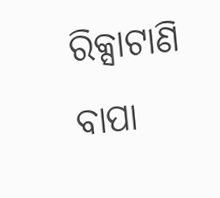ରିକ୍ସାଟାଣି ବାପା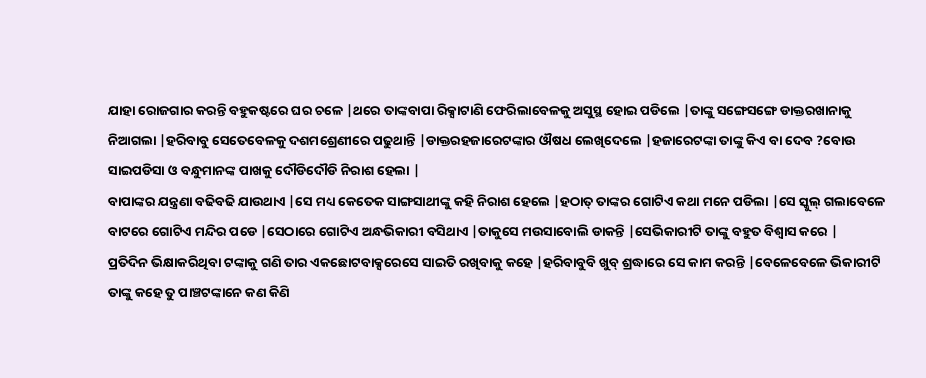ଯାହା ରୋଜଗାର କରନ୍ତି ବହୁକଷ୍ଟରେ ଘର ଚଳେ |ଥରେ ତାଙ୍କବାପା ରିକ୍ସାଟାଣି ଫେରିଲାବେଳକୁ ଅସୁସ୍ଥ ହୋଇ ପଡିଲେ |ତାଙ୍କୁ ସଙ୍ଗେସଙ୍ଗେ ଡାକ୍ତରଖାନାକୁ ନିଆଗଲା |ହରିବାବୁ ସେତେବେଳକୁ ଦଶମଶ୍ରେଣୀରେ ପଢୁଥାନ୍ତି |ଡାକ୍ତରହଜାରେଟଙ୍କାର ଔଷଧ ଲେଖିଦେଲେ |ହଜାରେଟଙ୍କା ତାଙ୍କୁ କିଏ ବା ଦେବ ?ବୋଉ ସାଇପଡିସା ଓ ବନ୍ଧୁମାନଙ୍କ ପାଖକୁ ଦୌଡିଦୌଡି ନିରାଶ ହେଲା |
ବାପାଙ୍କର ଯନ୍ତ୍ରଣା ବଢିବଢି ଯାଉଥାଏ |ସେ ମଧ୍ୟ କେତେକ ସାଙ୍ଗସାଥୀଙ୍କୁ କହି ନିରାଶ ହେଲେ |ହଠାତ୍ ତାଙ୍କର ଗୋଟିଏ କଥା ମନେ ପଡିଲା |ସେ ସ୍କୁଲ୍ ଗଲାବେଳେ ବାଟରେ ଗୋଟିଏ ମନ୍ଦିର ପଡେ |ସେଠାରେ ଗୋଟିଏ ଅନ୍ଧଭିକାରୀ ବସିଥାଏ |ତାକୁସେ ମଉସାବୋଲି ଡାକନ୍ତି |ସେଭିକାରୀଟି ତାଙ୍କୁ ବହୁତ ବିଶ୍ୱାସ କରେ |
ପ୍ରତିଦିନ ଭିକ୍ଷାକରିଥିବା ଟଙ୍କାକୁ ଗଣି ତାର ଏକଛୋଟବାକ୍ସରେସେ ସାଇତି ରଖିବାକୁ କହେ |ହରିବାବୁବି ଖୁବ୍ ଶ୍ରଦ୍ଧାରେ ସେ କାମ କରନ୍ତି |ବେଳେବେଳେ ଭିକାରୀଟି
ତାଙ୍କୁ କହେ ତୁ ପାଞ୍ଚଟଙ୍କାନେ କଣ କିଣି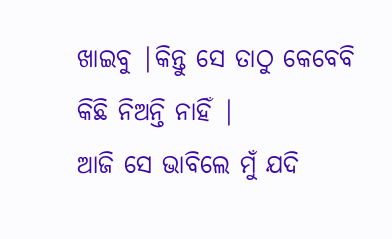ଖାଇବୁ |କିନ୍ତୁ ସେ ତାଠୁ କେବେବି କିଛି ନିଅନ୍ତି ନାହିଁ |
ଆଜି ସେ ଭାବିଲେ ମୁଁ ଯଦି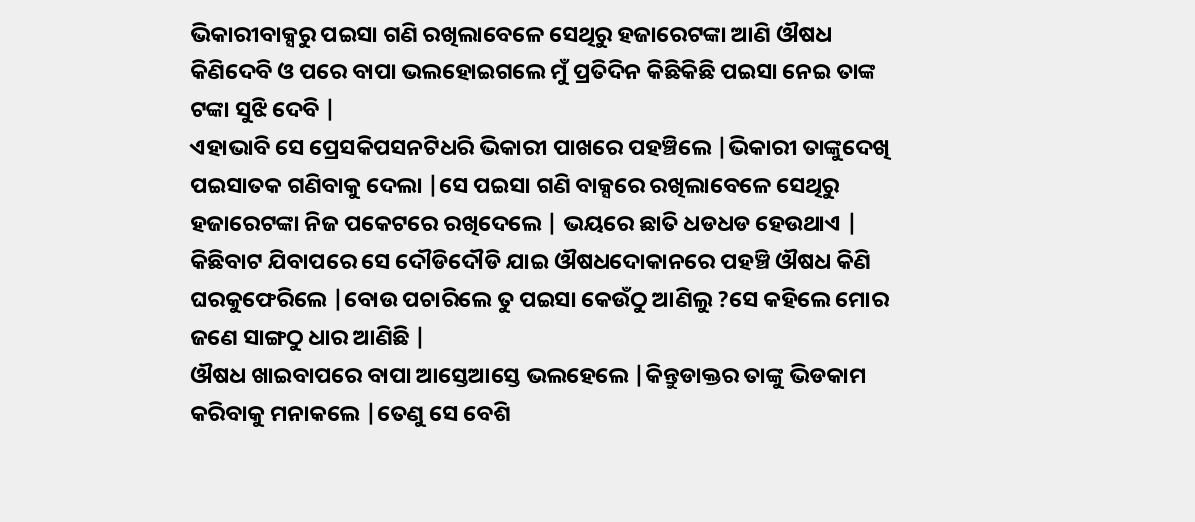ଭିକାରୀବାକ୍ସରୁ ପଇସା ଗଣି ରଖିଲାବେଳେ ସେଥିରୁ ହଜାରେଟଙ୍କା ଆଣି ଔଷଧ କିଣିଦେବି ଓ ପରେ ବାପା ଭଲହୋଇଗଲେ ମୁଁ ପ୍ରତିଦିନ କିଛିକିଛି ପଇସା ନେଇ ତାଙ୍କ ଟଙ୍କା ସୁଝି ଦେବି |
ଏହାଭାବି ସେ ପ୍ରେସକିପସନଟିଧରି ଭିକାରୀ ପାଖରେ ପହଞ୍ଚିଲେ |ଭିକାରୀ ତାଙ୍କୁଦେଖି ପଇସାତକ ଗଣିବାକୁ ଦେଲା |ସେ ପଇସା ଗଣି ବାକ୍ସରେ ରଖିଲାବେଳେ ସେଥିରୁ ହଜାରେଟଙ୍କା ନିଜ ପକେଟରେ ରଖିଦେଲେ | ଭୟରେ ଛାତି ଧଡଧଡ ହେଉଥାଏ |
କିଛିବାଟ ଯିବାପରେ ସେ ଦୌଡିଦୌଡି ଯାଇ ଔଷଧଦୋକାନରେ ପହଞ୍ଚି ଔଷଧ କିଣି ଘରକୁଫେରିଲେ |ବୋଉ ପଚାରିଲେ ତୁ ପଇସା କେଉଁଠୁ ଆଣିଲୁ ?ସେ କହିଲେ ମୋର ଜଣେ ସାଙ୍ଗଠୁ ଧାର ଆଣିଛି |
ଔଷଧ ଖାଇବାପରେ ବାପା ଆସ୍ତେଆସ୍ତେ ଭଲହେଲେ |କିନ୍ତୁଡାକ୍ତର ତାଙ୍କୁ ଭିଡକାମ କରିବାକୁ ମନାକଲେ |ତେଣୁ ସେ ବେଶି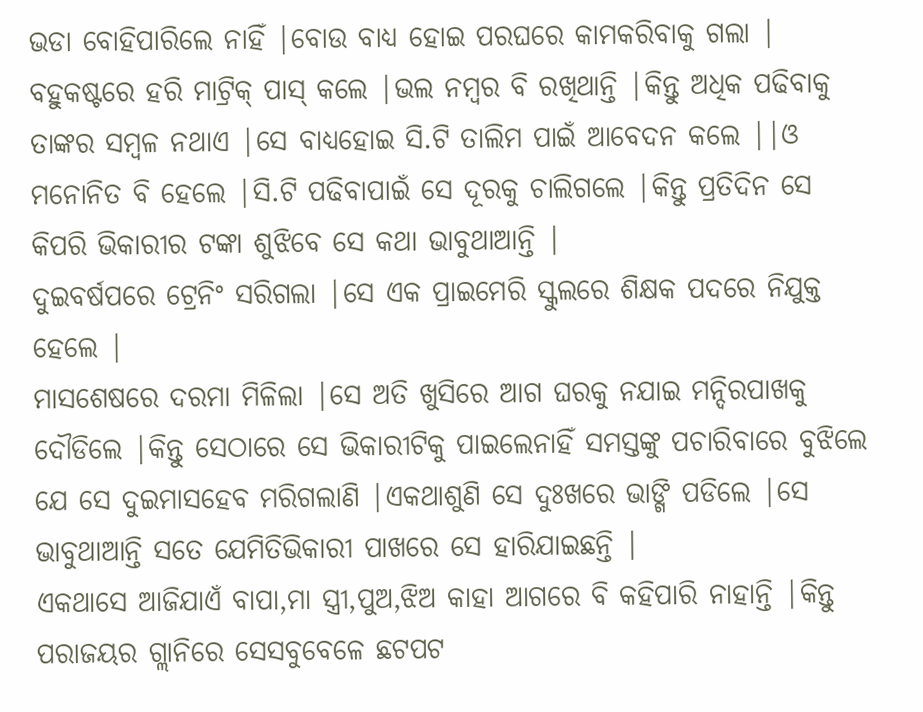ଭଡା ବୋହିପାରିଲେ ନାହିଁ |ବୋଉ ବାଧ୍ୟ ହୋଇ ପରଘରେ କାମକରିବାକୁ ଗଲା |
ବହୁକଷ୍ଟରେ ହରି ମାଟ୍ରିକ୍ ପାସ୍ କଲେ |ଭଲ ନମ୍ବର ବି ରଖିଥାନ୍ତି |କିନ୍ତୁ ଅଧିକ ପଢିବାକୁ ତାଙ୍କର ସମ୍ବଳ ନଥାଏ |ସେ ବାଧ୍ୟହୋଇ ସି.ଟି ତାଲିମ ପାଇଁ ଆବେଦନ କଲେ ||ଓ ମନୋନିତ ବି ହେଲେ |ସି.ଟି ପଢିବାପାଇଁ ସେ ଦୂରକୁ ଚାଲିଗଲେ |କିନ୍ତୁ ପ୍ରତିଦିନ ସେ କିପରି ଭିକାରୀର ଟଙ୍କା ଶୁଝିବେ ସେ କଥା ଭାବୁଥାଆନ୍ତି |
ଦୁଇବର୍ଷପରେ ଟ୍ରେନିଂ ସରିଗଲା |ସେ ଏକ ପ୍ରାଇମେରି ସ୍କୁଲରେ ଶିକ୍ଷକ ପଦରେ ନିଯୁକ୍ତ ହେଲେ |
ମାସଶେଷରେ ଦରମା ମିଳିଲା |ସେ ଅତି ଖୁସିରେ ଆଗ ଘରକୁ ନଯାଇ ମନ୍ଦିରପାଖକୁ ଦୌଡିଲେ |କିନ୍ତୁ ସେଠାରେ ସେ ଭିକାରୀଟିକୁ ପାଇଲେନାହିଁ ସମସ୍ତଙ୍କୁ ପଚାରିବାରେ ବୁଝିଲେ ଯେ ସେ ଦୁଇମାସହେବ ମରିଗଲାଣି |ଏକଥାଶୁଣି ସେ ଦୁଃଖରେ ଭାଙ୍ଗି ପଡିଲେ |ସେ ଭାବୁଥାଆନ୍ତି ସତେ ଯେମିତିଭିକାରୀ ପାଖରେ ସେ ହାରିଯାଇଛନ୍ତି |
ଏକଥାସେ ଆଜିଯାଏଁ ବାପା,ମା ସ୍ତ୍ରୀ,ପୁଅ,ଝିଅ କାହା ଆଗରେ ବି କହିପାରି ନାହାନ୍ତି |କିନ୍ତୁ ପରାଜୟର ଗ୍ଲାନିରେ ସେସବୁବେଳେ ଛଟପଟ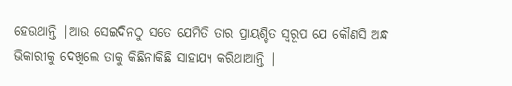ହେଉଥାନ୍ତି |ଆଉ ସେଇଦିନଠୁ ସତେ ଯେମିତି ତାର ପ୍ରାୟଶ୍ଚିତ ସ୍ୱରୂପ ଯେ କୌଣସି ଅନ୍ଧ ଭିକାରୀକୁ ଦେଖିଲେ ତାକୁ କିଛିନାକିଛି ସାହାଯ୍ୟ କରିଥାଆନ୍ତି |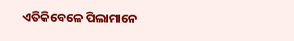ଏତିକିବେଳେ ପିଲାମାନେ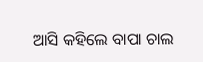ଆସି କହିଲେ ବାପା ଚାଲ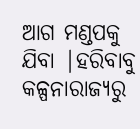ଆଗ ମଣ୍ଡପକୁ ଯିବା |ହରିବାବୁ କଳ୍ପନାରାଜ୍ୟରୁ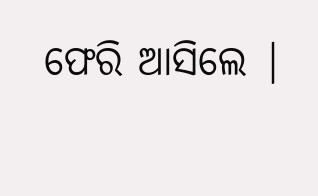ଫେରି ଆସିଲେ |